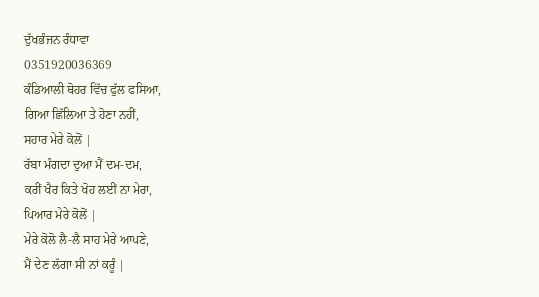ਦੁੱਖਭੰਜਨ ਰੰਧਾਵਾ
0351920036369
ਕੰਡਿਆਲੀ ਥੋਹਰ ਵਿੱਚ ਫੁੱਲ ਫਸਿਆ,
ਗਿਆ ਛਿੱਲਿਆ ਤੇ ਹੋਣਾ ਨਹੀਂ,
ਸਹਾਰ ਮੇਰੇ ਕੋਲੋਂ |
ਰੱਬਾ ਮੰਗਦਾ ਦੁਆ ਮੈਂ ਦਮ-ਦਮ,
ਕਰੀਂ ਖੈਰ ਕਿਤੇ ਖੋਹ ਲਈਂ ਨਾ ਮੇਰਾ,
ਪਿਆਰ ਮੇਰੇ ਕੋਲੋਂ |
ਮੇਰੇ ਕੋਲੋ ਲੈ-ਲੈ ਸਾਹ ਮੇਰੇ ਆਪਣੇ,
ਮੈਂ ਦੇਣ ਲੱਗਾ ਸੀ ਨਾਂ ਕਰੂੰ |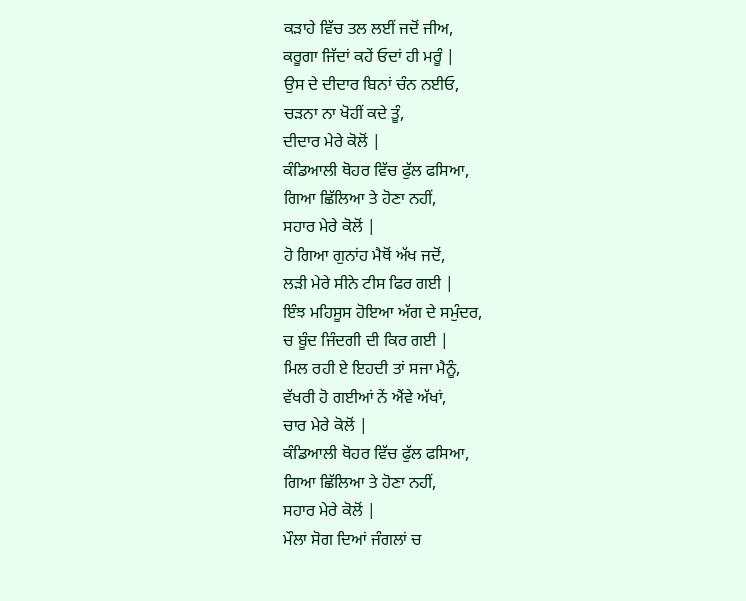ਕੜਾਹੇ ਵਿੱਚ ਤਲ ਲਈਂ ਜਦੋਂ ਜੀਅ,
ਕਰੂਗਾ ਜਿੱਦਾਂ ਕਹੇਂ ਓਦਾਂ ਹੀ ਮਰੂੰ |
ਉਸ ਦੇ ਦੀਦਾਰ ਬਿਨਾਂ ਚੰਨ ਨਈਓ,
ਚੜਨਾ ਨਾ ਖੋਹੀਂ ਕਦੇ ਤੂੰ,
ਦੀਦਾਰ ਮੇਰੇ ਕੋਲੋਂ |
ਕੰਡਿਆਲੀ ਥੋਹਰ ਵਿੱਚ ਫੁੱਲ ਫਸਿਆ,
ਗਿਆ ਛਿੱਲਿਆ ਤੇ ਹੋਣਾ ਨਹੀਂ,
ਸਹਾਰ ਮੇਰੇ ਕੋਲੋਂ |
ਹੋ ਗਿਆ ਗੁਨਾਂਹ ਮੈਥੋਂ ਅੱਖ ਜਦੋਂ,
ਲੜੀ ਮੇਰੇ ਸੀਨੇ ਟੀਸ ਫਿਰ ਗਈ |
ਇੰਝ ਮਹਿਸੂਸ ਹੋਇਆ ਅੱਗ ਦੇ ਸਮੁੰਦਰ,
ਚ ਬੂੰਦ ਜਿੰਦਗੀ ਦੀ ਕਿਰ ਗਈ |
ਮਿਲ ਰਹੀ ਏ ਇਹਦੀ ਤਾਂ ਸਜਾ ਮੈਨੂੰ,
ਵੱਖਰੀ ਹੋ ਗਈਆਂ ਨੇਂ ਐਂਵੇ ਅੱਖਾਂ,
ਚਾਰ ਮੇਰੇ ਕੋਲੋਂ |
ਕੰਡਿਆਲੀ ਥੋਹਰ ਵਿੱਚ ਫੁੱਲ ਫਸਿਆ,
ਗਿਆ ਛਿੱਲਿਆ ਤੇ ਹੋਣਾ ਨਹੀਂ,
ਸਹਾਰ ਮੇਰੇ ਕੋਲੋਂ |
ਮੌਲਾ ਸੋਗ ਦਿਆਂ ਜੰਗਲਾਂ ਚ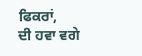ਫਿਕਰਾਂ,
ਦੀ ਹਵਾ ਵਗੇ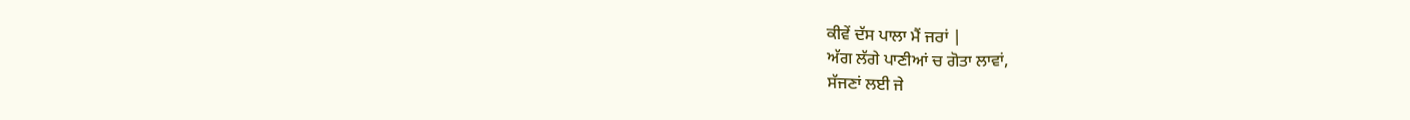ਕੀਵੇਂ ਦੱਸ ਪਾਲਾ ਮੈਂ ਜਰਾਂ |
ਅੱਗ ਲੱਗੇ ਪਾਣੀਆਂ ਚ ਗੋਤਾ ਲਾਵਾਂ,
ਸੱਜਣਾਂ ਲਈ ਜੇ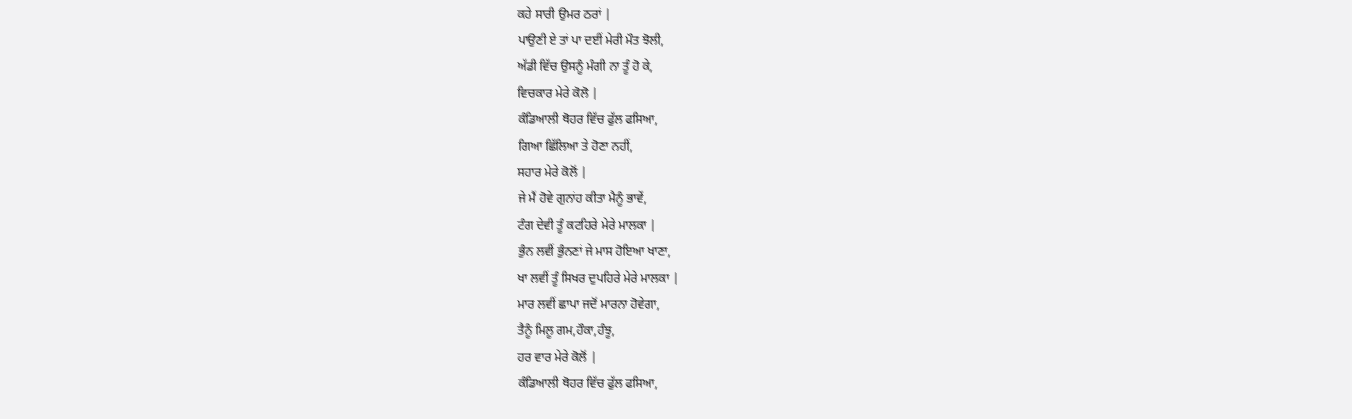ਕਹੇ ਸਾਰੀ ਉਮਰ ਠਰਾਂ |
ਪਾਉਣੀ ਏ ਤਾਂ ਪਾ ਦਈਂ ਮੇਰੀ ਮੌਤ ਝੋਲੀ,
ਅੱਡੀ ਵਿੱਚ ਉਸਨੂੰ ਮੰਗੀ ਨਾ ਤੂੰ ਹੋ ਕੇ,
ਵਿਚਕਾਰ ਮੇਰੇ ਕੋਲੋ |
ਕੰਡਿਆਲੀ ਥੋਹਰ ਵਿੱਚ ਫੁੱਲ ਫਸਿਆ,
ਗਿਆ ਛਿੱਲਿਆ ਤੇ ਹੋਣਾ ਨਹੀਂ,
ਸਹਾਰ ਮੇਰੇ ਕੋਲੋਂ |
ਜੇ ਮੈਂ ਹੋਵੇ ਗੁਨਾਂਹ ਕੀਤਾ ਮੈਨੂੰ ਭਾਵੇਂ,
ਟੰਗ ਦੇਵੀ ਤੂੰ ਕਟਹਿਰੇ ਮੇਰੇ ਮਾਲਕਾ |
ਭੁੰਨ ਲਵੀਂ ਭੁੰਨਣਾਂ ਜੇ ਮਾਸ ਹੋਇਆ ਖਾਣਾ,
ਖਾ ਲਵੀਂ ਤੂੰ ਸਿਖਰ ਦੁਪਹਿਰੇ ਮੇਰੇ ਮਾਲਕਾ |
ਮਾਰ ਲਵੀਂ ਛਾਪਾ ਜਦੋਂ ਮਾਰਨਾ ਹੋਵੇਗਾ,
ਤੈਨੂੰ ਮਿਲੂ ਗਮ,ਹੌਕਾ,ਹੰਝੂ,
ਹਰ ਵਾਰ ਮੇਰੇ ਕੋਲੋਂ |
ਕੰਡਿਆਲੀ ਥੋਹਰ ਵਿੱਚ ਫੁੱਲ ਫਸਿਆ,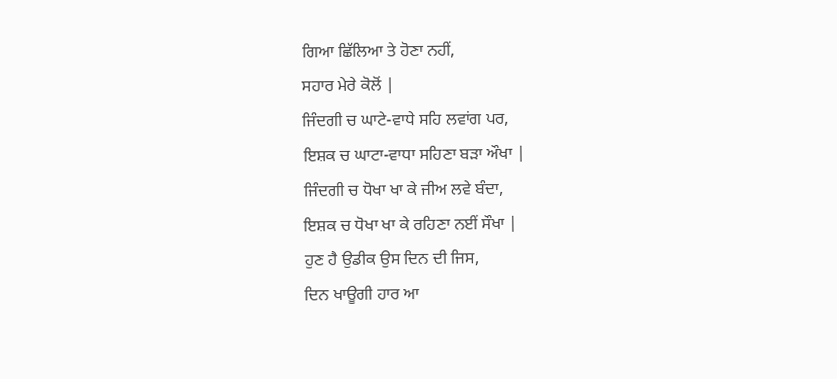ਗਿਆ ਛਿੱਲਿਆ ਤੇ ਹੋਣਾ ਨਹੀਂ,
ਸਹਾਰ ਮੇਰੇ ਕੋਲੋਂ |
ਜਿੰਦਗੀ ਚ ਘਾਟੇ-ਵਾਧੇ ਸਹਿ ਲਵਾਂਗ ਪਰ,
ਇਸ਼ਕ ਚ ਘਾਟਾ-ਵਾਧਾ ਸਹਿਣਾ ਬੜਾ ਔਖਾ |
ਜਿੰਦਗੀ ਚ ਧੋਖਾ ਖਾ ਕੇ ਜੀਅ ਲਵੇ ਬੰਦਾ,
ਇਸ਼ਕ ਚ ਧੋਖਾ ਖਾ ਕੇ ਰਹਿਣਾ ਨਈਂ ਸੌਖਾ |
ਹੁਣ ਹੈ ਉਡੀਕ ਉਸ ਦਿਨ ਦੀ ਜਿਸ,
ਦਿਨ ਖਾਊਗੀ ਹਾਰ ਆ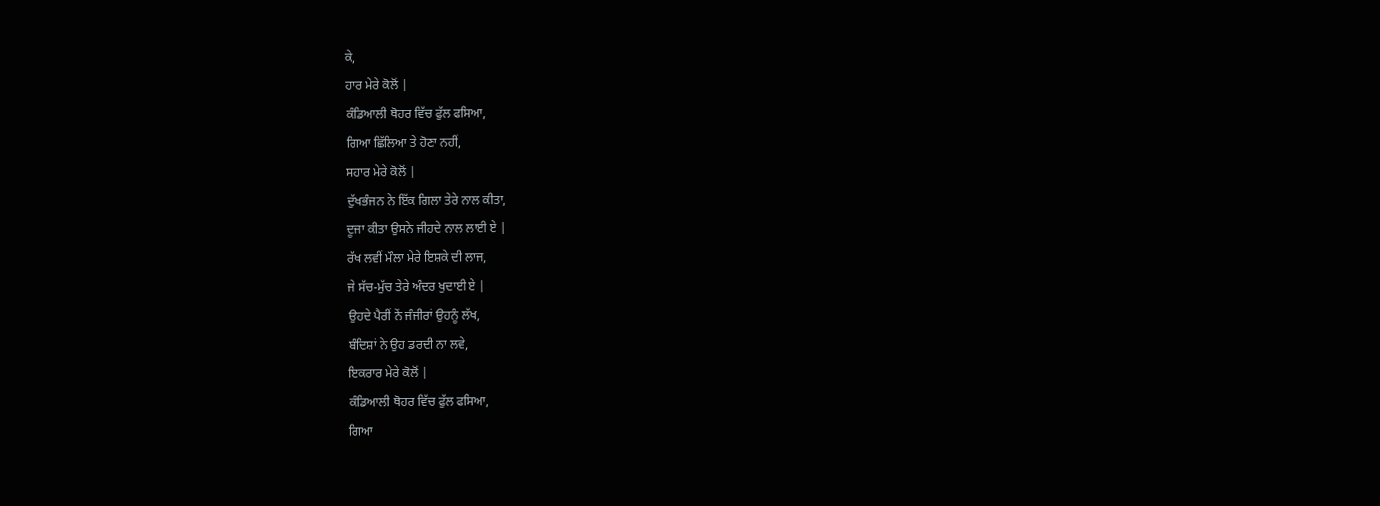ਕੇ,
ਹਾਰ ਮੇਰੇ ਕੋਲੋਂ |
ਕੰਡਿਆਲੀ ਥੋਹਰ ਵਿੱਚ ਫੁੱਲ ਫਸਿਆ,
ਗਿਆ ਛਿੱਲਿਆ ਤੇ ਹੋਣਾ ਨਹੀਂ,
ਸਹਾਰ ਮੇਰੇ ਕੋਲੋਂ |
ਦੁੱਖਭੰਜਨ ਨੇ ਇੱਕ ਗਿਲਾ ਤੇਰੇ ਨਾਲ ਕੀਤਾ,
ਦੂਜਾ ਕੀਤਾ ਉਸਨੇ ਜੀਹਦੇ ਨਾਲ ਲਾਈ ਏ |
ਰੱਖ ਲਵੀਂ ਮੌਲਾ ਮੇਰੇ ਇਸ਼ਕੇ ਦੀ ਲਾਜ,
ਜੇ ਸੱਚ-ਮੁੱਚ ਤੇਰੇ ਅੰਦਰ ਖੁਦਾਈ ਏ |
ਉਹਦੇ ਪੈਰੀਂ ਨੇਂ ਜੰਜੀਰਾਂ ਉਹਨੂੰ ਲੱਖ,
ਬੰਦਿਸ਼ਾਂ ਨੇ ਉਹ ਡਰਦੀ ਨਾ ਲਵੇ,
ਇਕਰਾਰ ਮੇਰੇ ਕੋਲੋਂ |
ਕੰਡਿਆਲੀ ਥੋਹਰ ਵਿੱਚ ਫੁੱਲ ਫਸਿਆ,
ਗਿਆ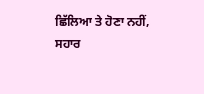ਛਿੱਲਿਆ ਤੇ ਹੋਣਾ ਨਹੀਂ,
ਸਹਾਰ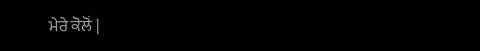ਮੇਰੇ ਕੋਲੋਂ |